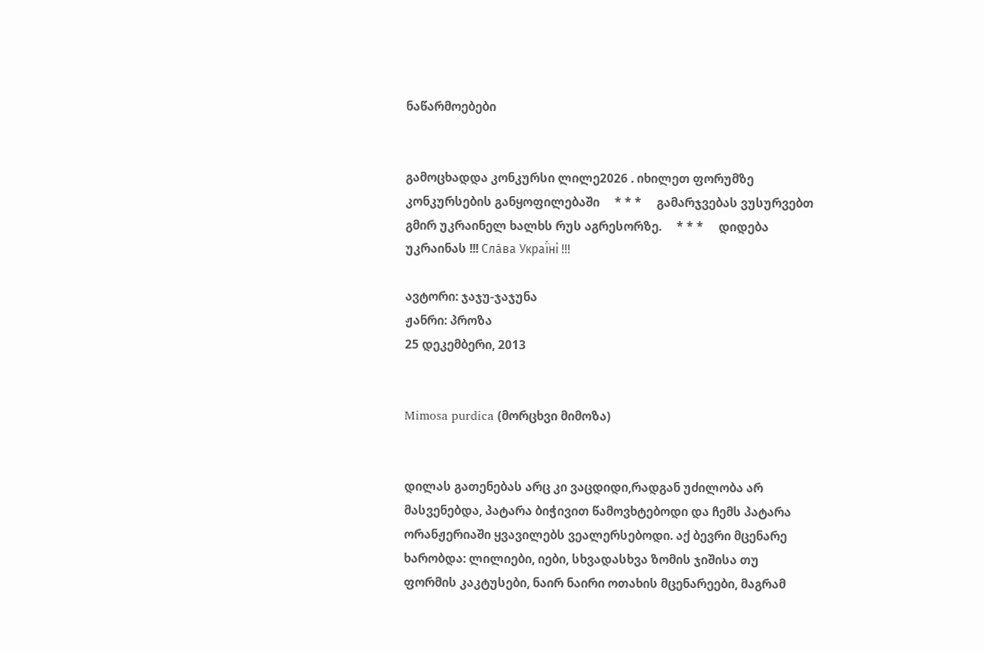ნაწარმოებები


გამოცხადდა კონკურსი ლილე2026 . იხილეთ ფორუმზე კონკურსების განყოფილებაში     * * *     გამარჯვებას ვუსურვებთ გმირ უკრაინელ ხალხს რუს აგრესორზე.     * * *     დიდება უკრაინას !!! Сла́ва Украї́ні !!!

ავტორი: ჯაჯუ-ჯაჯუნა
ჟანრი: პროზა
25 დეკემბერი, 2013


Mimosa purdica (მორცხვი მიმოზა)


დილას გათენებას არც კი ვაცდიდი,რადგან უძილობა არ მასვენებდა, პატარა ბიჭივით წამოვხტებოდი და ჩემს პატარა ორანჟერიაში ყვავილებს ვეალერსებოდი. აქ ბევრი მცენარე ხარობდა: ლილიები, იები, სხვადასხვა ზომის ჯიშისა თუ ფორმის კაკტუსები, ნაირ ნაირი ოთახის მცენარეები, მაგრამ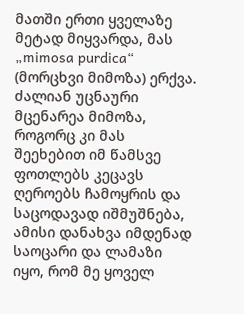მათში ერთი ყველაზე მეტად მიყვარდა, მას „mimosa purdica“ (მორცხვი მიმოზა) ერქვა. ძალიან უცნაური მცენარეა მიმოზა, როგორც კი მას შეეხებით იმ წამსვე ფოთლებს კეცავს ღეროებს ჩამოყრის და საცოდავად იშმუშნება, ამისი დანახვა იმდენად საოცარი და ლამაზი იყო, რომ მე ყოველ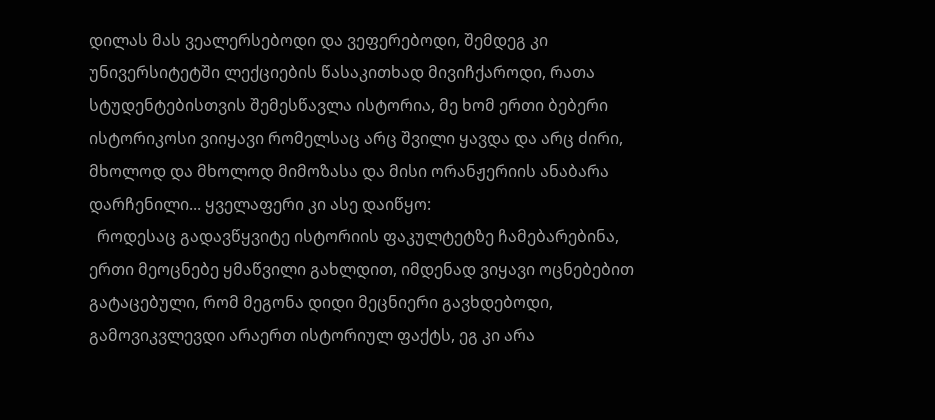დილას მას ვეალერსებოდი და ვეფერებოდი, შემდეგ კი უნივერსიტეტში ლექციების წასაკითხად მივიჩქაროდი, რათა სტუდენტებისთვის შემესწავლა ისტორია, მე ხომ ერთი ბებერი ისტორიკოსი ვიიყავი რომელსაც არც შვილი ყავდა და არც ძირი, მხოლოდ და მხოლოდ მიმოზასა და მისი ორანჟერიის ანაბარა დარჩენილი... ყველაფერი კი ასე დაიწყო:
  როდესაც გადავწყვიტე ისტორიის ფაკულტეტზე ჩამებარებინა, ერთი მეოცნებე ყმაწვილი გახლდით, იმდენად ვიყავი ოცნებებით გატაცებული, რომ მეგონა დიდი მეცნიერი გავხდებოდი, გამოვიკვლევდი არაერთ ისტორიულ ფაქტს, ეგ კი არა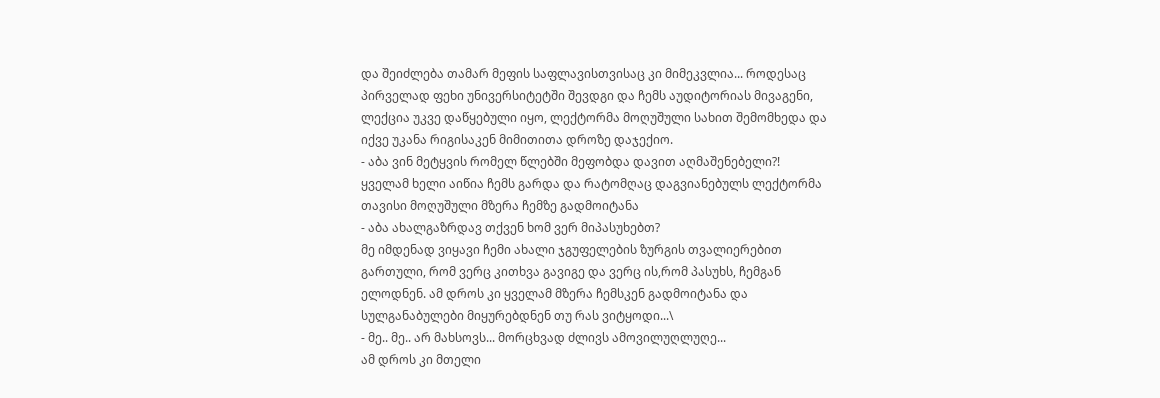და შეიძლება თამარ მეფის საფლავისთვისაც კი მიმეკვლია... როდესაც პირველად ფეხი უნივერსიტეტში შევდგი და ჩემს აუდიტორიას მივაგენი, ლექცია უკვე დაწყებული იყო, ლექტორმა მოღუშული სახით შემომხედა და იქვე უკანა რიგისაკენ მიმითითა დროზე დაჯექიო.
- აბა ვინ მეტყვის რომელ წლებში მეფობდა დავით აღმაშენებელი?!
ყველამ ხელი აიწია ჩემს გარდა და რატომღაც დაგვიანებულს ლექტორმა თავისი მოღუშული მზერა ჩემზე გადმოიტანა
- აბა ახალგაზრდავ თქვენ ხომ ვერ მიპასუხებთ?
მე იმდენად ვიყავი ჩემი ახალი ჯგუფელების ზურგის თვალიერებით გართული, რომ ვერც კითხვა გავიგე და ვერც ის,რომ პასუხს, ჩემგან ელოდნენ. ამ დროს კი ყველამ მზერა ჩემსკენ გადმოიტანა და სულგანაბულები მიყურებდნენ თუ რას ვიტყოდი...\
- მე.. მე.. არ მახსოვს... მორცხვად ძლივს ამოვილუღლუღე...
ამ დროს კი მთელი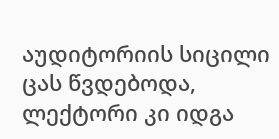აუდიტორიის სიცილი ცას წვდებოდა, ლექტორი კი იდგა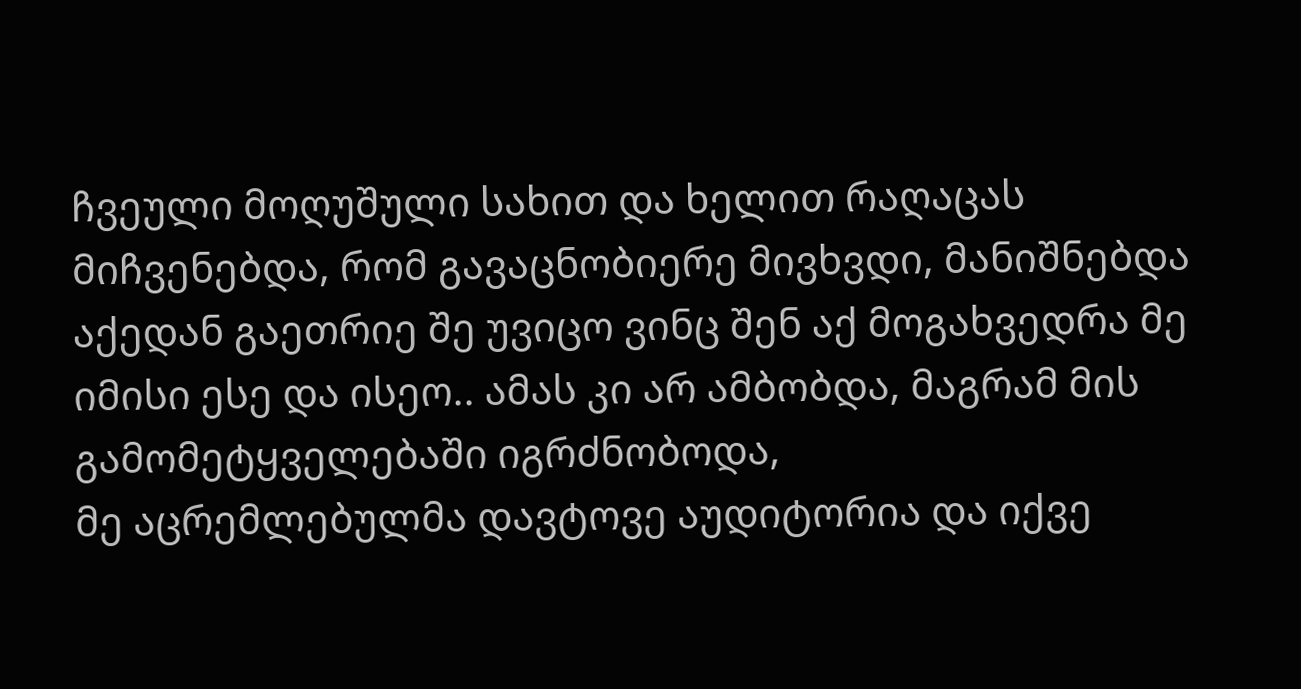ჩვეული მოღუშული სახით და ხელით რაღაცას მიჩვენებდა, რომ გავაცნობიერე მივხვდი, მანიშნებდა აქედან გაეთრიე შე უვიცო ვინც შენ აქ მოგახვედრა მე იმისი ესე და ისეო.. ამას კი არ ამბობდა, მაგრამ მის გამომეტყველებაში იგრძნობოდა,
მე აცრემლებულმა დავტოვე აუდიტორია და იქვე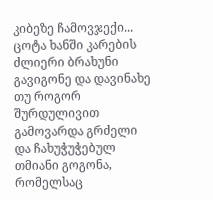კიბეზე ჩამოვჯექი...
ცოტა ხანში კარების ძლიერი ბრახუნი გავიგონე და დავინახე თუ როგორ შურდულივით გამოვარდა გრძელი და ჩახუჭუჭებულ თმიანი გოგონა, რომელსაც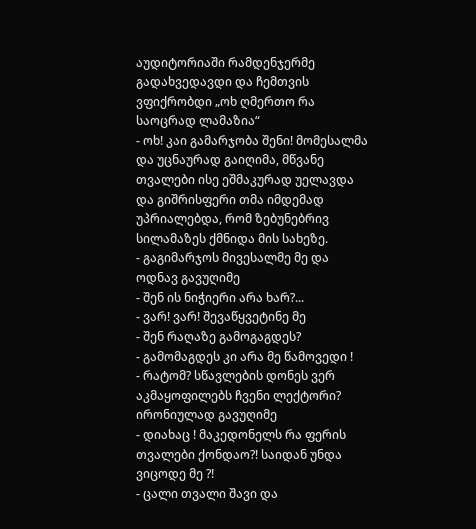აუდიტორიაში რამდენჯერმე გადახვედავდი და ჩემთვის ვფიქრობდი „ოხ ღმერთო რა საოცრად ლამაზია“
- ოხ! კაი გამარჯობა შენი! მომესალმა და უცნაურად გაიღიმა, მწვანე თვალები ისე ეშმაკურად უელავდა და გიშრისფერი თმა იმდემად უპრიალებდა, რომ ზებუნებრივ სილამაზეს ქმნიდა მის სახეზე.
- გაგიმარჯოს მივესალმე მე და ოდნავ გავუღიმე
- შენ ის ნიჭიერი არა ხარ?...
- ვარ! ვარ! შევაწყვეტინე მე
- შენ რაღაზე გამოგაგდეს?
- გამომაგდეს კი არა მე წამოვედი !
- რატომ? სწავლების დონეს ვერ აკმაყოფილებს ჩვენი ლექტორი? ირონიულად გავუღიმე
- დიახაც ! მაკედონელს რა ფერის თვალები ქონდაო?! საიდან უნდა ვიცოდე მე ?!
- ცალი თვალი შავი და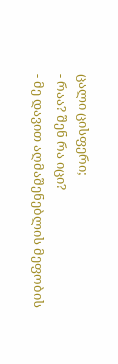ცალი ცისფერი;
- რაა? შენ რა იცი?
- მე დავით აღმაშენებლის მეფობის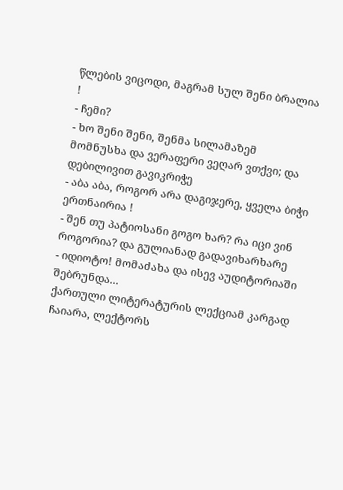წლების ვიცოდი, მაგრამ სულ შენი ბრალია !
- ჩემი?
- ხო შენი შენი, შენმა სილამაზემ მომნუსხა და ვერაფერი ვეღარ ვთქვი; და დებილივით გავიკრიჭე
- აბა აბა, როგორ არა დაგიჯერე, ყველა ბიჭი ერთნაირია !
- შენ თუ პატიოსანი გოგო ხარ? რა იცი ვინ როგორია? და გულიანად გადავიხარხარე
- იდიოტო! მომაძახა და ისევ აუდიტორიაში შებრუნდა...
ქართული ლიტერატურის ლექციამ კარგად ჩაიარა, ლექტორს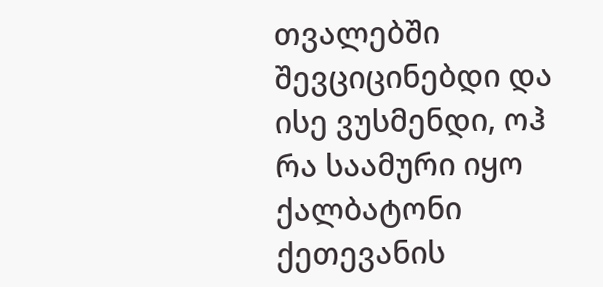თვალებში შევციცინებდი და ისე ვუსმენდი, ოჰ რა საამური იყო ქალბატონი ქეთევანის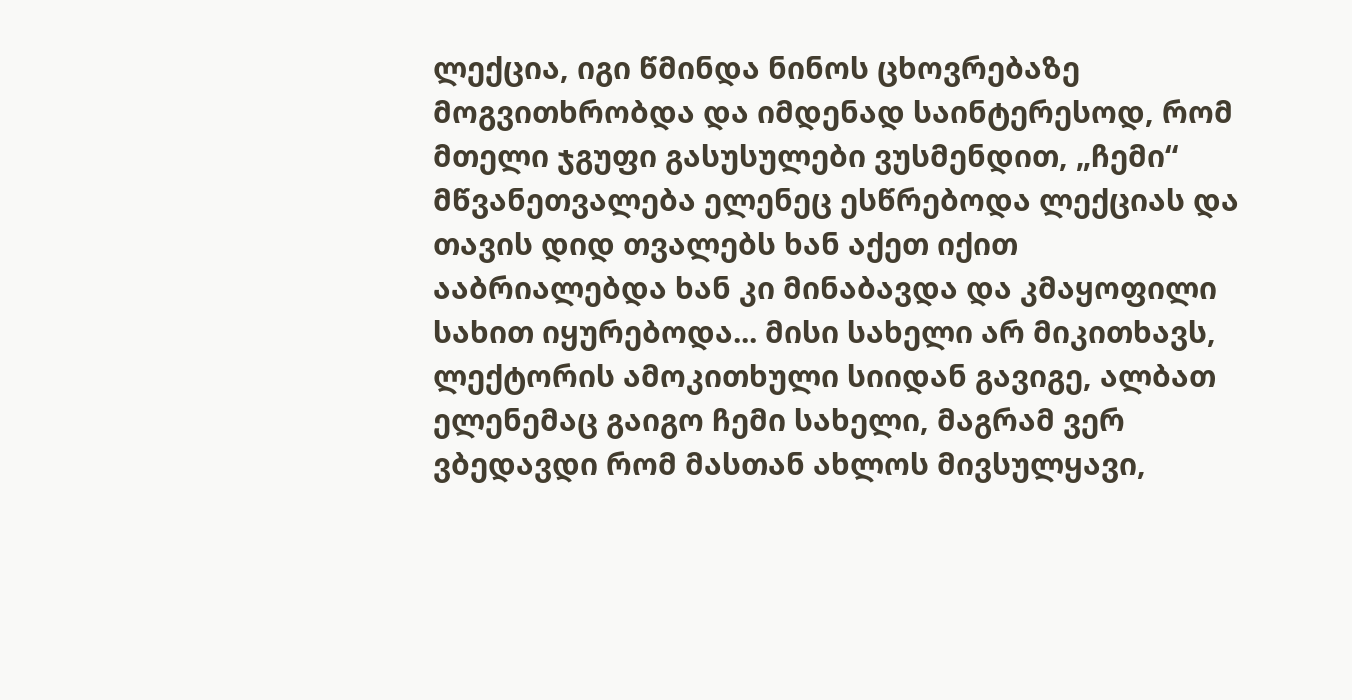ლექცია, იგი წმინდა ნინოს ცხოვრებაზე მოგვითხრობდა და იმდენად საინტერესოდ, რომ მთელი ჯგუფი გასუსულები ვუსმენდით, „ჩემი“ მწვანეთვალება ელენეც ესწრებოდა ლექციას და თავის დიდ თვალებს ხან აქეთ იქით ააბრიალებდა ხან კი მინაბავდა და კმაყოფილი სახით იყურებოდა... მისი სახელი არ მიკითხავს, ლექტორის ამოკითხული სიიდან გავიგე, ალბათ ელენემაც გაიგო ჩემი სახელი, მაგრამ ვერ ვბედავდი რომ მასთან ახლოს მივსულყავი,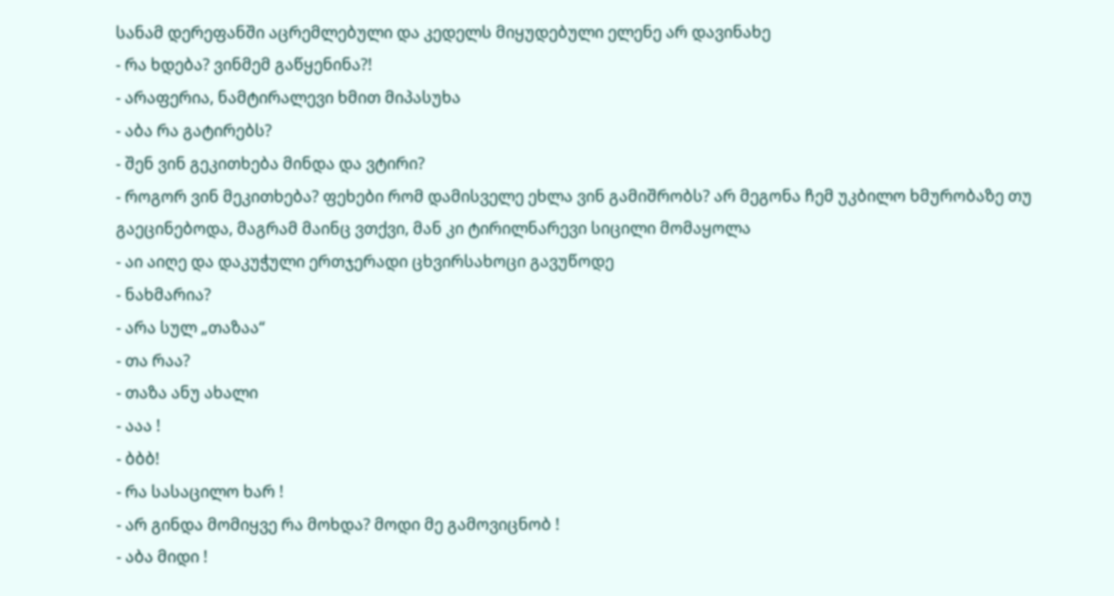სანამ დერეფანში აცრემლებული და კედელს მიყუდებული ელენე არ დავინახე
- რა ხდება? ვინმემ გაწყენინა?!
- არაფერია, ნამტირალევი ხმით მიპასუხა
- აბა რა გატირებს?
- შენ ვინ გეკითხება მინდა და ვტირი?
- როგორ ვინ მეკითხება? ფეხები რომ დამისველე ეხლა ვინ გამიშრობს? არ მეგონა ჩემ უკბილო ხმურობაზე თუ გაეცინებოდა, მაგრამ მაინც ვთქვი, მან კი ტირილნარევი სიცილი მომაყოლა
- აი აიღე და დაკუჭული ერთჯერადი ცხვირსახოცი გავუწოდე
- ნახმარია?
- არა სულ „თაზაა“
- თა რაა?
- თაზა ანუ ახალი
- ააა !
- ბბბ!
- რა სასაცილო ხარ !
- არ გინდა მომიყვე რა მოხდა? მოდი მე გამოვიცნობ !
- აბა მიდი !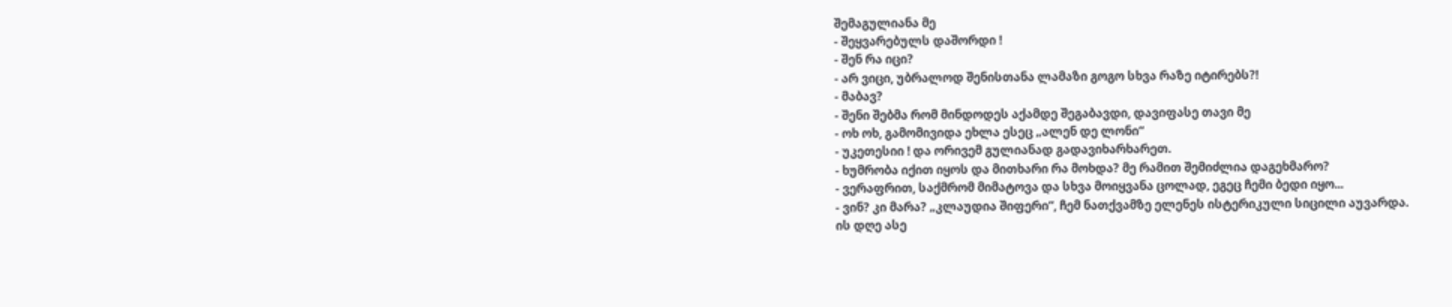შემაგულიანა მე
- შეყვარებულს დაშორდი !
- შენ რა იცი?
- არ ვიცი, უბრალოდ შენისთანა ლამაზი გოგო სხვა რაზე იტირებს?!
- მაბავ?
- შენი შებმა რომ მინდოდეს აქამდე შეგაბავდი, დავიფასე თავი მე
- ოხ ოხ, გამომივიდა ეხლა ესეც „ალენ დე ლონი“
- უკეთესიი ! და ორივემ გულიანად გადავიხარხარეთ.
- ხუმრობა იქით იყოს და მითხარი რა მოხდა? მე რამით შემიძლია დაგეხმარო?
- ვერაფრით, საქმრომ მიმატოვა და სხვა მოიყვანა ცოლად, ეგეც ჩემი ბედი იყო...
- ვინ? კი მარა? „კლაუდია შიფერი“, ჩემ ნათქვამზე ელენეს ისტერიკული სიცილი აუვარდა.
ის დღე ასე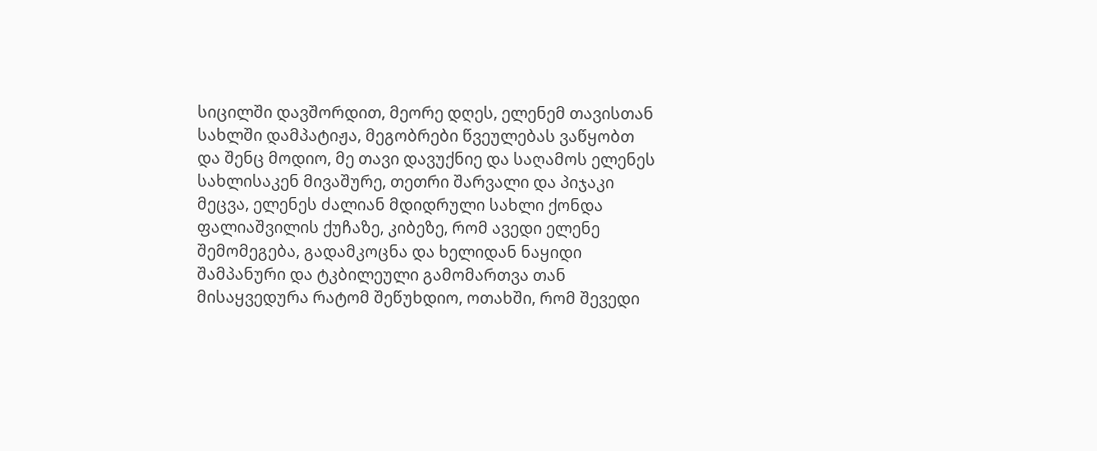სიცილში დავშორდით, მეორე დღეს, ელენემ თავისთან სახლში დამპატიჟა, მეგობრები წვეულებას ვაწყობთ და შენც მოდიო, მე თავი დავუქნიე და საღამოს ელენეს სახლისაკენ მივაშურე, თეთრი შარვალი და პიჯაკი მეცვა, ელენეს ძალიან მდიდრული სახლი ქონდა ფალიაშვილის ქუჩაზე, კიბეზე, რომ ავედი ელენე შემომეგება, გადამკოცნა და ხელიდან ნაყიდი შამპანური და ტკბილეული გამომართვა თან მისაყვედურა რატომ შეწუხდიო, ოთახში, რომ შევედი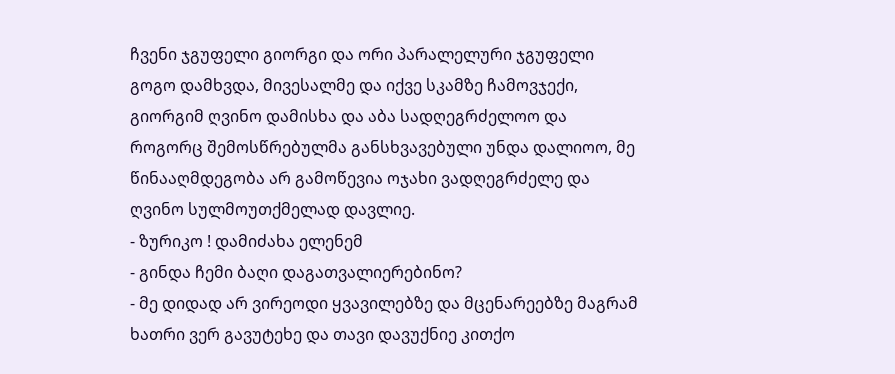ჩვენი ჯგუფელი გიორგი და ორი პარალელური ჯგუფელი გოგო დამხვდა, მივესალმე და იქვე სკამზე ჩამოვჯექი, გიორგიმ ღვინო დამისხა და აბა სადღეგრძელოო და როგორც შემოსწრებულმა განსხვავებული უნდა დალიოო, მე წინააღმდეგობა არ გამოწევია ოჯახი ვადღეგრძელე და ღვინო სულმოუთქმელად დავლიე.
- ზურიკო ! დამიძახა ელენემ
- გინდა ჩემი ბაღი დაგათვალიერებინო?
- მე დიდად არ ვირეოდი ყვავილებზე და მცენარეებზე მაგრამ ხათრი ვერ გავუტეხე და თავი დავუქნიე კითქო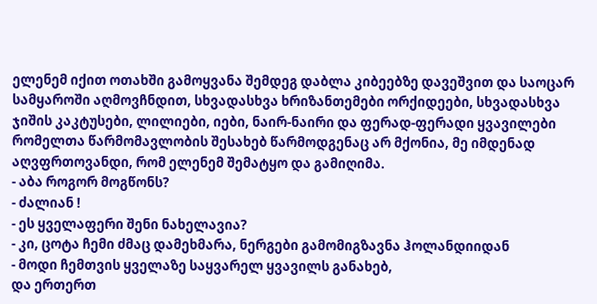ელენემ იქით ოთახში გამოყვანა შემდეგ დაბლა კიბეებზე დავეშვით და საოცარ სამყაროში აღმოვჩნდით, სხვადასხვა ხრიზანთემები ორქიდეები, სხვადასხვა ჯიშის კაკტუსები, ლილიები, იები, ნაირ-ნაირი და ფერად-ფერადი ყვავილები რომელთა წარმომავლობის შესახებ წარმოდგენაც არ მქონია, მე იმდენად აღვფრთოვანდი, რომ ელენემ შემატყო და გამიღიმა.
- აბა როგორ მოგწონს?
- ძალიან !
- ეს ყველაფერი შენი ნახელავია?
- კი, ცოტა ჩემი ძმაც დამეხმარა, ნერგები გამომიგზავნა ჰოლანდიიდან
- მოდი ჩემთვის ყველაზე საყვარელ ყვავილს განახებ,
და ერთერთ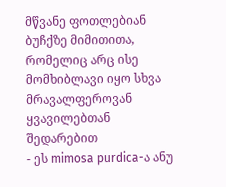მწვანე ფოთლებიან ბუჩქზე მიმითითა, რომელიც არც ისე მომხიბლავი იყო სხვა მრავალფეროვან ყვავილებთან შედარებით
- ეს mimosa purdica-ა ანუ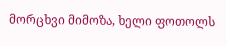მორცხვი მიმოზა, ხელი ფოთოლს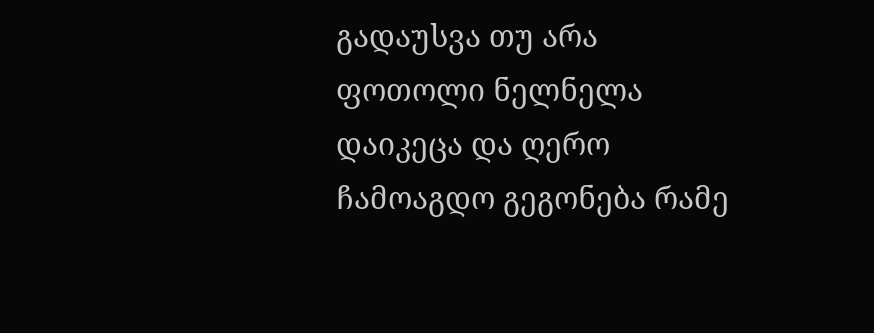გადაუსვა თუ არა ფოთოლი ნელნელა დაიკეცა და ღერო ჩამოაგდო გეგონება რამე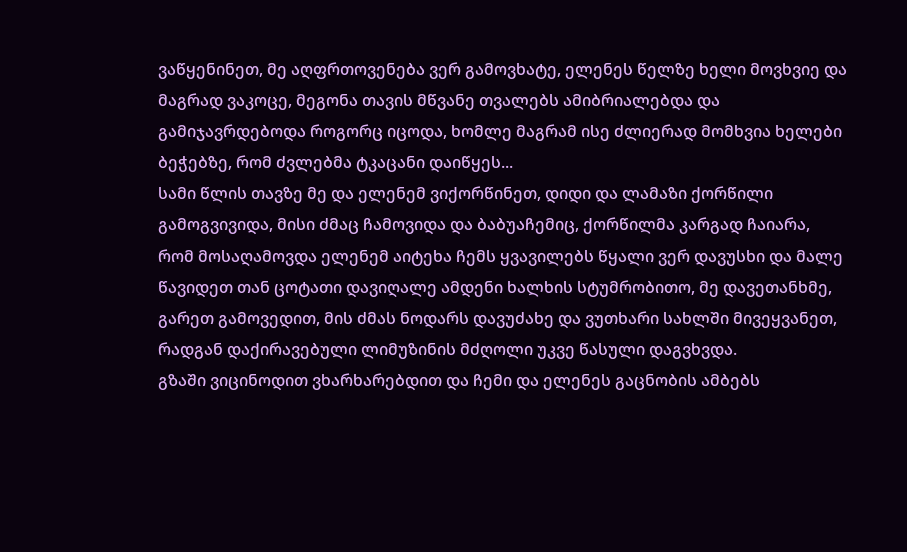ვაწყენინეთ, მე აღფრთოვენება ვერ გამოვხატე, ელენეს წელზე ხელი მოვხვიე და მაგრად ვაკოცე, მეგონა თავის მწვანე თვალებს ამიბრიალებდა და გამიჯავრდებოდა როგორც იცოდა, ხომლე მაგრამ ისე ძლიერად მომხვია ხელები ბეჭებზე, რომ ძვლებმა ტკაცანი დაიწყეს...
სამი წლის თავზე მე და ელენემ ვიქორწინეთ, დიდი და ლამაზი ქორწილი გამოგვივიდა, მისი ძმაც ჩამოვიდა და ბაბუაჩემიც, ქორწილმა კარგად ჩაიარა, რომ მოსაღამოვდა ელენემ აიტეხა ჩემს ყვავილებს წყალი ვერ დავუსხი და მალე წავიდეთ თან ცოტათი დავიღალე ამდენი ხალხის სტუმრობითო, მე დავეთანხმე, გარეთ გამოვედით, მის ძმას ნოდარს დავუძახე და ვუთხარი სახლში მივეყვანეთ, რადგან დაქირავებული ლიმუზინის მძღოლი უკვე წასული დაგვხვდა.
გზაში ვიცინოდით ვხარხარებდით და ჩემი და ელენეს გაცნობის ამბებს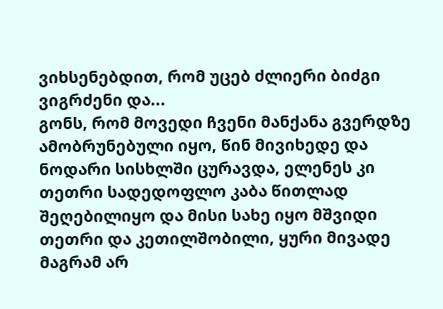ვიხსენებდით, რომ უცებ ძლიერი ბიძგი ვიგრძენი და...
გონს, რომ მოვედი ჩვენი მანქანა გვერდზე ამობრუნებული იყო, წინ მივიხედე და ნოდარი სისხლში ცურავდა, ელენეს კი თეთრი სადედოფლო კაბა წითლად შეღებილიყო და მისი სახე იყო მშვიდი თეთრი და კეთილშობილი, ყური მივადე მაგრამ არ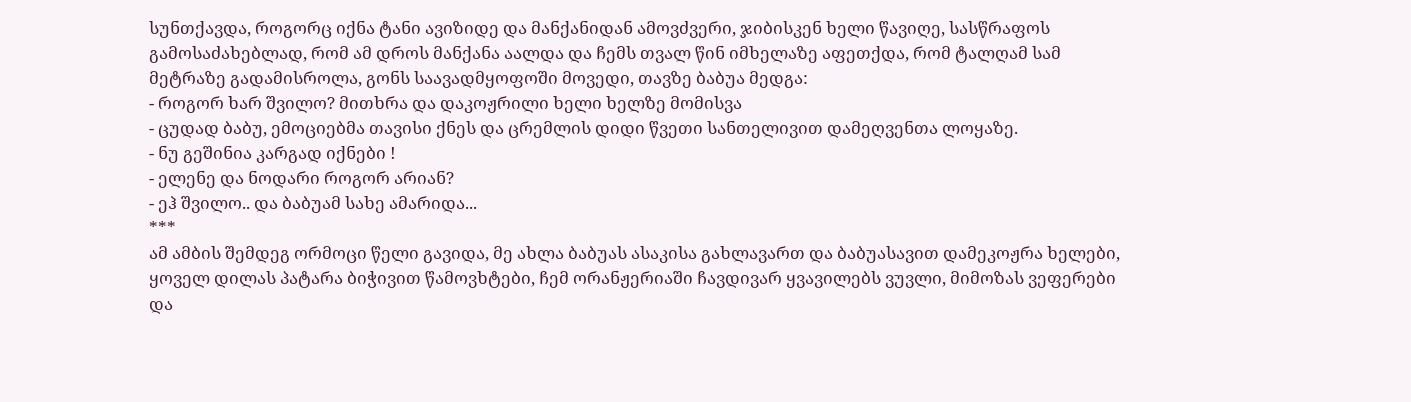სუნთქავდა, როგორც იქნა ტანი ავიზიდე და მანქანიდან ამოვძვერი, ჯიბისკენ ხელი წავიღე, სასწრაფოს გამოსაძახებლად, რომ ამ დროს მანქანა აალდა და ჩემს თვალ წინ იმხელაზე აფეთქდა, რომ ტალღამ სამ მეტრაზე გადამისროლა, გონს საავადმყოფოში მოვედი, თავზე ბაბუა მედგა:
- როგორ ხარ შვილო? მითხრა და დაკოჟრილი ხელი ხელზე მომისვა
- ცუდად ბაბუ, ემოციებმა თავისი ქნეს და ცრემლის დიდი წვეთი სანთელივით დამეღვენთა ლოყაზე.
- ნუ გეშინია კარგად იქნები !
- ელენე და ნოდარი როგორ არიან?
- ეჰ შვილო.. და ბაბუამ სახე ამარიდა...
***
ამ ამბის შემდეგ ორმოცი წელი გავიდა, მე ახლა ბაბუას ასაკისა გახლავართ და ბაბუასავით დამეკოჟრა ხელები, ყოველ დილას პატარა ბიჭივით წამოვხტები, ჩემ ორანჟერიაში ჩავდივარ ყვავილებს ვუვლი, მიმოზას ვეფერები და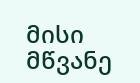მისი მწვანე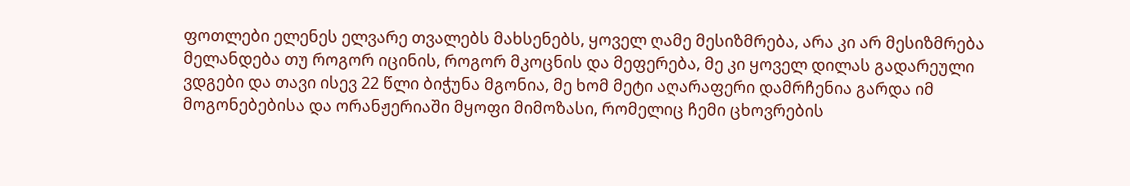ფოთლები ელენეს ელვარე თვალებს მახსენებს, ყოველ ღამე მესიზმრება, არა კი არ მესიზმრება მელანდება თუ როგორ იცინის, როგორ მკოცნის და მეფერება, მე კი ყოველ დილას გადარეული ვდგები და თავი ისევ 22 წლი ბიჭუნა მგონია, მე ხომ მეტი აღარაფერი დამრჩენია გარდა იმ მოგონებებისა და ორანჟერიაში მყოფი მიმოზასი, რომელიც ჩემი ცხოვრების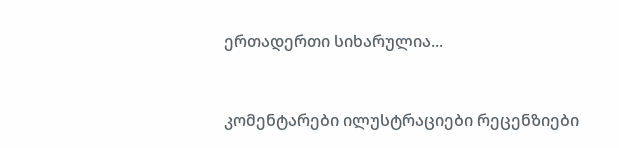ერთადერთი სიხარულია...


კომენტარები ილუსტრაციები რეცენზიები